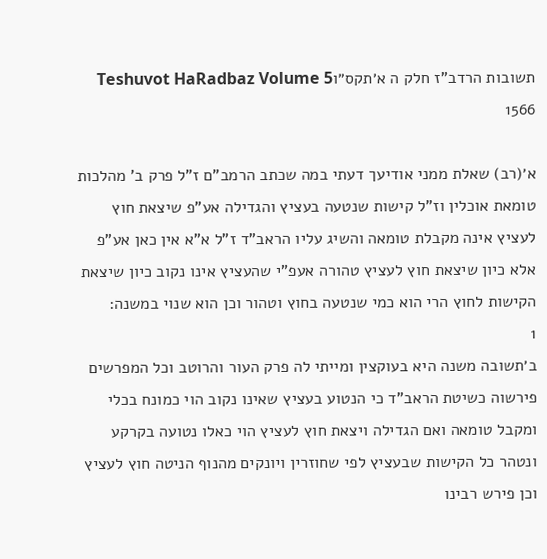תשובות הרדב"ז חלק ה א׳תקס״וTeshuvot HaRadbaz Volume 5 1566

א׳(רב) שאלת ממני אודיעך דעתי במה שכתב הרמב"ם ז"ל פרק ב' מהלכות טומאת אוכלין וז"ל קישות שנטעה בעציץ והגדילה אע"פ שיצאת חוץ לעציץ אינה מקבלת טומאה והשיג עליו הראב"ד ז"ל א"א אין כאן אע"פ אלא כיון שיצאת חוץ לעציץ טהורה אעפ"י שהעציץ אינו נקוב כיון שיצאת הקישות לחוץ הרי הוא כמי שנטעה בחוץ וטהור וכן הוא שנוי במשנה:
1
ב׳תשובה משנה היא בעוקצין ומייתי לה פרק העור והרוטב וכל המפרשים פירשוה כשיטת הראב"ד כי הנטוע בעציץ שאינו נקוב הוי כמונח בכלי ומקבל טומאה ואם הגדילה ויצאת חוץ לעציץ הוי כאלו נטועה בקרקע ונטהר כל הקישות שבעציץ לפי שחוזרין ויונקים מהנוף הניטה חוץ לעציץ וכן פירש רבינו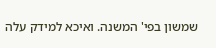שמשון בפי' המשנה. ואיכא למידק עלה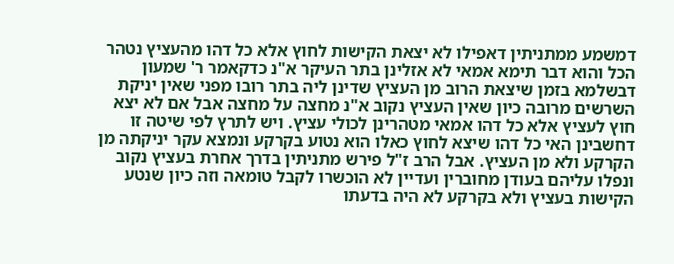דמשמע ממתניתין דאפילו לא יצאת הקישות לחוץ אלא כל דהו מהעציץ נטהר הכל והוא דבר תימא אמאי לא אזלינן בתר העיקר א"נ כדקאמר ר' שמעון דבשלמא בזמן שיצאת הרוב מן העציץ שדינן ליה בתר רובו מפני שאין יניקת השרשים מרובה כיון שאין העציץ נקוב א"נ מחצה על מחצה אבל אם לא יצא חוץ לעציץ אלא כל דהו אמאי מטהרינן לכולי עציץ. ויש לתרץ לפי שיטה זו דחשבינן האי כל דהו שיצא לחוץ כאלו הוא נטוע בקרקע ונמצא עקר יניקתה מן הקרקע ולא מן העציץ. אבל הרב ז"ל פירש מתניתין בדרך אחרת בעציץ נקוב ונפלו עליהם בעודן מחוברין ועדיין לא הוכשרו לקבל טומאה וזה כיון שנטע הקישות בעציץ ולא בקרקע לא היה בדעתו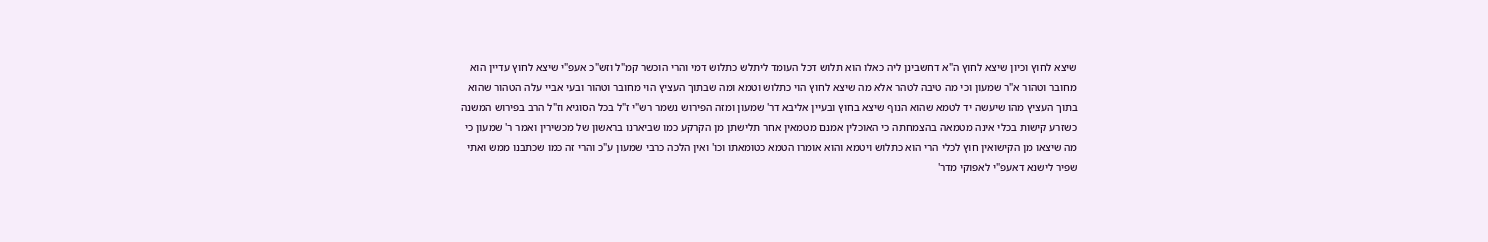שיצא לחוץ וכיון שיצא לחוץ ה"א דחשבינן ליה כאלו הוא תלוש דכל העומד ליתלש כתלוש דמי והרי הוכשר קמ"ל וזש"כ אעפ"י שיצא לחוץ עדיין הוא מחובר וטהור א"ר שמעון וכי מה טיבה לטהר אלא מה שיצא לחוץ הוי כתלוש וטמא ומה שבתוך העציץ הוי מחובר וטהור ובעי אביי עלה הטהור שהוא בתוך העציץ מהו שיעשה יד לטמא שהוא הנוף שיצא בחוץ ובעיין אליבא דר' שמעון ומזה הפירוש נשמר רש"י ז"ל בכל הסוגיא וז"ל הרב בפירוש המשנה כשזרע קישות בכלי אינה מטמאה בהצמחתה כי האוכלין אמנם מטמאין אחר תלישתן מן הקרקע כמו שביארנו בראשון של מכשירין ואמר ר' שמעון כי מה שיצאו מן הקישואין חוץ לכלי הרי הוא כתלוש ויטמא והוא אומרו הטמא כטומאתו וכו' ואין הלכה כרבי שמעון ע"כ והרי זה כמו שכתבנו ממש ואתי שפיר לישנא דאעפ"י לאפוקי מדר'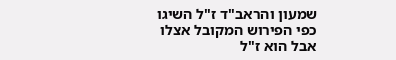שמעון והראב"ד ז"ל השיגו כפי הפירוש המקובל אצלו אבל הוא ז"ל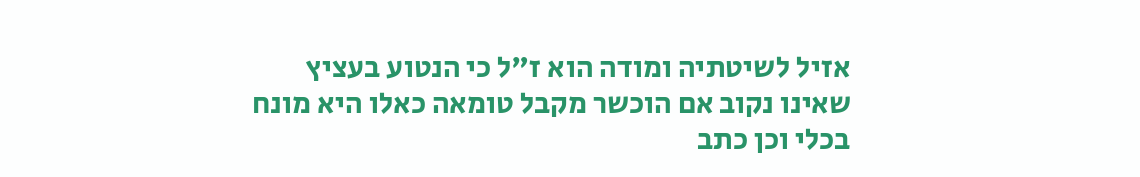אזיל לשיטתיה ומודה הוא ז"ל כי הנטוע בעציץ שאינו נקוב אם הוכשר מקבל טומאה כאלו היא מונח בכלי וכן כתב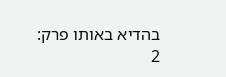בהדיא באותו פרק:
2